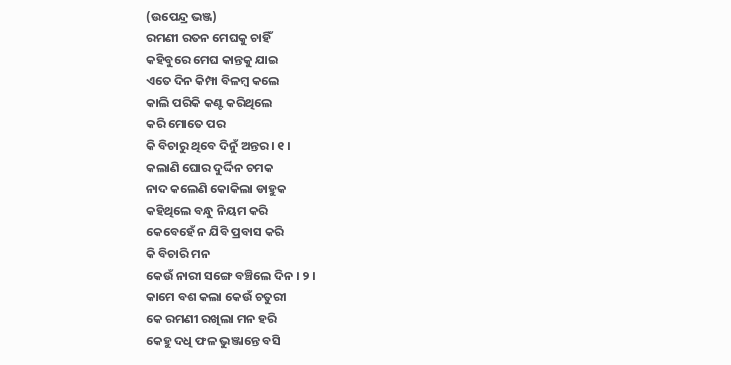(ଉପେନ୍ଦ୍ର ଭଞ୍ଜ)
ରମଣୀ ରତନ ମେଘକୁ ଚାହିଁ
କହିବୁରେ ମେଘ କାନ୍ତକୁ ଯାଇ
ଏତେ ଦିନ କିମ୍ପା ବିଳମ୍ବ କଲେ
କାଲି ପରିକି କଣ୍ଟ କରିଥିଲେ
କରି ମୋତେ ପର
କି ବିଚାରୁ ଥିବେ ଦିନୁଁ ଅନ୍ତର । ୧ ।
କଲାଣି ଘୋର ଦୁର୍ଦ୍ଦିନ ଚମକ
ନାଦ କଲେଣି କୋକିଲା ଡାହୁକ
କହିଥିଲେ ବନ୍ଧୁ ନିୟମ କରି
କେବେହେଁ ନ ଯିବି ପ୍ରବାସ କରି
କି ବିଚାରି ମନ
କେଉଁ ନାରୀ ସଙ୍ଗେ ବଞ୍ଚିଲେ ଦିନ । ୨ ।
କାମେ ବଶ କଲା କେଉଁ ଚତୁରୀ
କେ ରମଣୀ ରଖିଲା ମନ ହରି
କେହୁ ଦଧି ଫଳ ଭୁଞ୍ଜାନ୍ତେ ବସି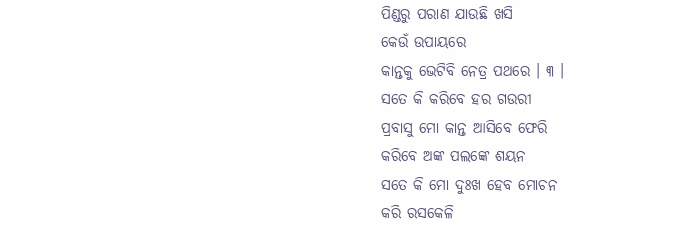ପିଣ୍ଡରୁ ପରାଣ ଯାଉଛି ଖସି
କେଉଁ ଉପାୟରେ
କାନ୍ତକୁ ଭେଟିବି ନେତ୍ର ପଥରେ । ୩ ।
ସତେ କି କରିବେ ହର ଗଉରୀ
ପ୍ରବାସୁ ମୋ କାନ୍ତ ଆସିବେ ଫେରି
କରିବେ ଅଙ୍କ ପଲଙ୍କେ ଶୟନ
ସତେ କି ମୋ ଦୁଃଖ ହେବ ମୋଚନ
କରି ରସକେଳି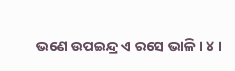ଭଣେ ଉପଇନ୍ଦ୍ର ଏ ରସେ ଭାଳି । ୪ ।